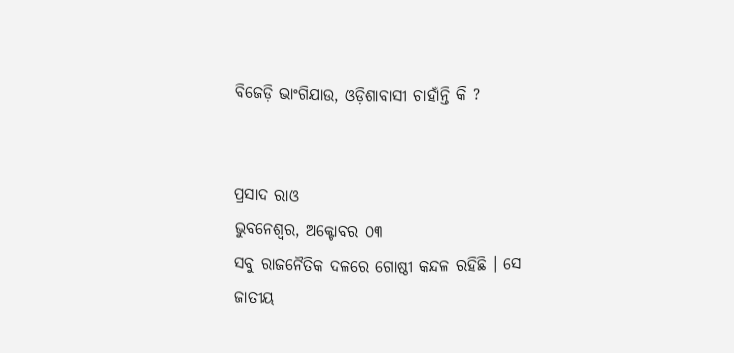ବିଜେଡ଼ି ଭାଂଗିଯାଉ, ଓଡ଼ିଶାବାସୀ ଚାହାଁନ୍ତି କି ?


ପ୍ରସାଦ ରାଓ
ଭୁବନେଶ୍ୱର, ଅକ୍ଟୋବର ୦୩
ସବୁ ରାଜନୈତିକ ଦଳରେ ଗୋଷ୍ଠୀ କନ୍ଦଳ ରହିଛି । ସେ ଜାତୀୟ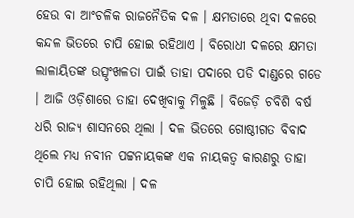ହେଉ ବା ଆଂଚଳିକ ରାଜନୈତିକ ଦଳ । କ୍ଷମତାରେ ଥିବା ଦଳରେ କନ୍ଦଳ ଭିତରେ ଚାପି ହୋଇ ରହିଥାଏ । ବିରୋଧୀ ଦଳରେ କ୍ଷମତା ଲାଳାୟିତଙ୍କ ଉତ୍ସୃଂଖଳତା ପାଇଁ ତାହା ପଦାରେ ପଡି ଦାଣ୍ଡରେ ଗଡେ । ଆଜି ଓଡ଼ିଶାରେ ତାହା ଦେଖିବାକୁ ମିଳୁଛି । ବିଜେଡ଼ି ଚବିଶି ବର୍ଷ ଧରି ରାଜ୍ୟ ଶାସନରେ ଥିଲା । ଦଳ ଭିତରେ ଗୋଷ୍ଠୀଗତ ବିବାଦ ଥିଲେ ମଧ୍ୟ ନବୀନ ପଟ୍ଟନାୟକଙ୍କ ଏକ ନାୟକତ୍ୱ କାରଣରୁ ତାହା ଚାପି ହୋଇ ରହିଥିଲା । ଦଳ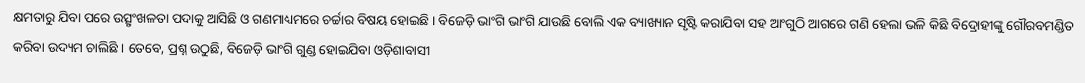କ୍ଷମତାରୁ ଯିବା ପରେ ଉତ୍ସୃଂଖଳତା ପଦାକୁ ଆସିଛି ଓ ଗଣମାଧ୍ୟମରେ ଚର୍ଚ୍ଚାର ବିଷୟ ହୋଇଛି । ବିଜେଡ଼ି ଭାଂଗି ଭାଂଗି ଯାଉଛି ବୋଲି ଏକ ବ୍ୟାଖ୍ୟାନ ସୃଷ୍ଟି କରାଯିବା ସହ ଆଂଗୁଠି ଆଗରେ ଗଣି ହେଲା ଭଳି କିଛି ବିଦ୍ରୋହୀଙ୍କୁ ଗୌରବମଣ୍ଡିତ କରିବା ଉଦ୍ୟମ ଚାଲିଛି । ତେବେ, ପ୍ରଶ୍ନ ଉଠୁଛି, ବିଜେଡ଼ି ଭାଂଗି ଗୁଣ୍ଡ ହୋଇଯିବା ଓଡ଼ିଶାବାସୀ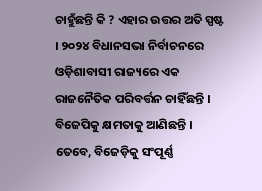ଚାହୁଁଛନ୍ତି କି ? ଏହାର ଉତ୍ତର ଅତି ସ୍ପଷ୍ଟ । ୨୦୨୪ ବିଧାନସଭା ନିର୍ବାଚନରେ ଓଡ଼ିଶାବାସୀ ରାଜ୍ୟରେ ଏକ ରାଜନୈତିକ ପରିବର୍ତ୍ତନ ଚାହିଁଛନ୍ତି । ବିଜେପିକୁ କ୍ଷମତାକୁ ଆଣିଛନ୍ତି । ତେବେ, ବିଜେଡ଼ିକୁ ସଂପୂର୍ଣ୍ଣ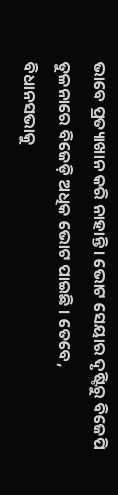ଭାବେ ପ୍ରତ୍ୟାଖାନ କରି ନାହାନ୍ତି । ଭୋଟ ସେୟାର ଦୃଷ୍ଟିରୁ ବିଜେପି ତୁଳନାରେ ବିଜେଡ଼ି ଅଧିକ ଭୋଟ ପାଇଛି । ତେବେ, ବିଧାନସଭାକୁ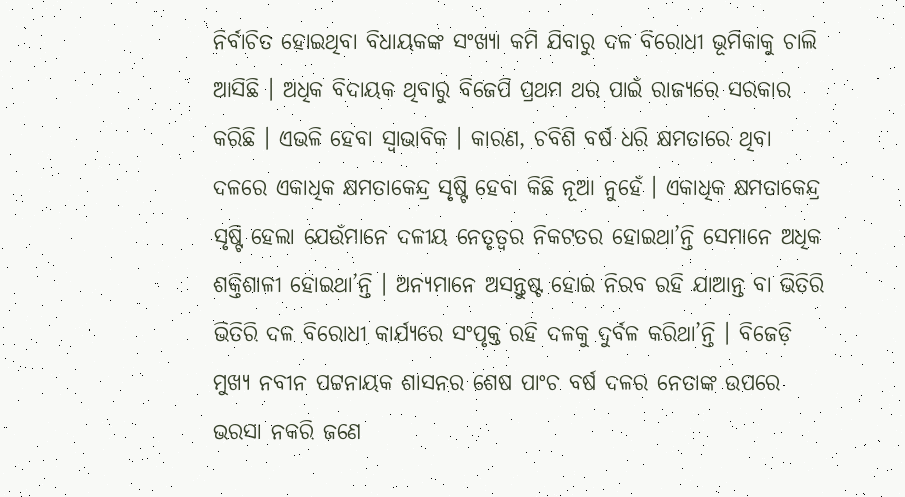ନିର୍ବାଚିତ ହୋଇଥିବା ବିଧାୟକଙ୍କ ସଂଖ୍ୟା କମି ଯିବାରୁ ଦଳ ବିରୋଧୀ ଭୂମିକାକୁ ଚାଲି ଆସିଛି । ଅଧିକ ବିଦାୟକ ଥିବାରୁ ବିଜେପି ପ୍ରଥମ ଥର ପାଇଁ ରାଜ୍ୟରେ ସରକାର କରିଛି । ଏଭଳି ହେବା ସ୍ୱାଭାବିକ । କାରଣ, ଚବିଶି ବର୍ଷ ଧରି କ୍ଷମତାରେ ଥିବା ଦଳରେ ଏକାଧିକ କ୍ଷମତାକେନ୍ଦ୍ର ସୃଷ୍ଟି ହେବା କିଛି ନୂଆ ନୁହେଁ । ଏକାଧିକ କ୍ଷମତାକେନ୍ଦ୍ର ସୃଷ୍ଟି ହେଲା ଯେଉଁମାନେ ଦଳୀୟ ନେତୃତ୍ୱର ନିକଟତର ହୋଇଥା’ନ୍ତି ସେମାନେ ଅଧିକ ଶକ୍ତିଶାଳୀ ହୋଇଥା’ନ୍ତି । ଅନ୍ୟମାନେ ଅସନ୍ତୁଷ୍ଟ ହୋଇ ନିରବ ରହି ଯାଆନ୍ତ ବା ଭିତିରି ଭିତିରି ଦଳ ବିରୋଧୀ କାର୍ଯ୍ୟରେ ସଂପୃକ୍ତ ରହି ଦଳକୁ ଦୁର୍ବଳ କରିଥା’ନ୍ତି । ବିଜେଡ଼ି ମୁଖ୍ୟ ନବୀନ ପଟ୍ଟନାୟକ ଶାସନର ଶେଷ ପାଂଚ ବର୍ଷ ଦଳର ନେତାଙ୍କ ଉପରେ ଭରସା ନକରି ଜଣେ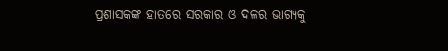ପ୍ରଶାସକଙ୍କ ହାତରେ ସରକାର ଓ ଦଳର ଭାଗ୍ୟକୁ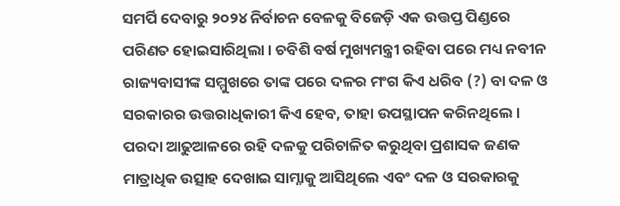ସମର୍ପି ଦେବାରୁ ୨୦୨୪ ନିର୍ବାଚନ ବେଳକୁ ବିଜେଡ଼ି ଏକ ଉତ୍ତପ୍ତ ପିଣ୍ଡରେ ପରିଣତ ହୋଇସାରିଥିଲା । ଚବିଶି ବର୍ଷ ମୁଖ୍ୟମନ୍ତ୍ରୀ ରହିବା ପରେ ମଧ୍ୟ ନବୀନ ରାଜ୍ୟବାସୀଙ୍କ ସମ୍ମୁଖରେ ତାଙ୍କ ପରେ ଦଳର ମଂଗ କିଏ ଧରିବ (?) ବା ଦଳ ଓ ସରକାରର ଉତ୍ତରାଧିକାରୀ କିଏ ହେବ, ତାହା ଉପସ୍ଥାପନ କରିନଥିଲେ । ପରଦା ଆଢୁଆଳରେ ରହି ଦଳକୁ ପରିଚାଳିତ କରୁଥିବା ପ୍ରଶାସକ ଜଣକ ମାତ୍ରାଧିକ ଉତ୍ସାହ ଦେଖାଇ ସାମ୍ନାକୁ ଆସିଥିଲେ ଏବଂ ଦଳ ଓ ସରକାରକୁ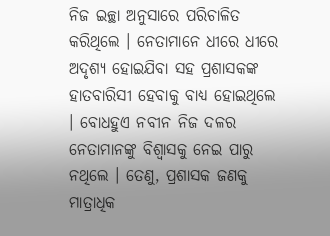ନିଜ ଇଚ୍ଛା ଅନୁସାରେ ପରିଚାଳିତ କରିଥିଲେ । ନେତାମାନେ ଧୀରେ ଧୀରେ ଅଦୃଶ୍ୟ ହୋଇଯିବା ସହ ପ୍ରଶାସକଙ୍କ ହାତବାରିସୀ ହେବାକୁ ବାଧ୍ୟ ହୋଇଥିଲେ । ବୋଧହୁଏ ନବୀନ ନିଜ ଦଳର ନେତାମାନଙ୍କୁ ବିଶ୍ୱାସକୁ ନେଇ ପାରୁ ନଥିଲେ । ତେଣୁ, ପ୍ରଶାସକ ଜଣକୁ ମାତ୍ରାଧିକ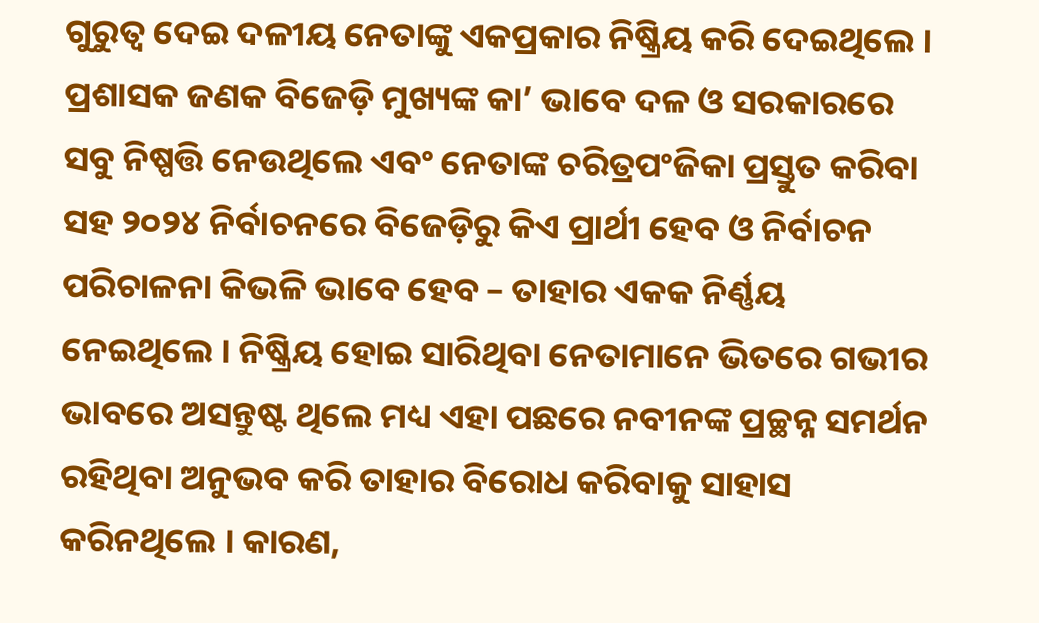ଗୁରୁତ୍ୱ ଦେଇ ଦଳୀୟ ନେତାଙ୍କୁ ଏକପ୍ରକାର ନିଷ୍କ୍ରିୟ କରି ଦେଇଥିଲେ । ପ୍ରଶାସକ ଜଣକ ବିଜେଡ଼ି ମୁଖ୍ୟଙ୍କ କା’ ଭାବେ ଦଳ ଓ ସରକାରରେ ସବୁ ନିଷ୍ପତ୍ତି ନେଉଥିଲେ ଏବଂ ନେତାଙ୍କ ଚରିତ୍ରପଂଜିକା ପ୍ରସ୍ତୁତ କରିବା ସହ ୨୦୨୪ ନିର୍ବାଚନରେ ବିଜେଡ଼ିରୁ କିଏ ପ୍ରାର୍ଥୀ ହେବ ଓ ନିର୍ବାଚନ ପରିଚାଳନା କିଭଳି ଭାବେ ହେବ – ତାହାର ଏକକ ନିର୍ଣ୍ଣୟ ନେଇଥିଲେ । ନିଷ୍କ୍ରିୟ ହୋଇ ସାରିଥିବା ନେତାମାନେ ଭିତରେ ଗଭୀର ଭାବରେ ଅସନ୍ତୁଷ୍ଟ ଥିଲେ ମଧ୍ୟ ଏହା ପଛରେ ନବୀନଙ୍କ ପ୍ରଚ୍ଛନ୍ନ ସମର୍ଥନ ରହିଥିବା ଅନୁଭବ କରି ତାହାର ବିରୋଧ କରିବାକୁ ସାହାସ କରିନଥିଲେ । କାରଣ,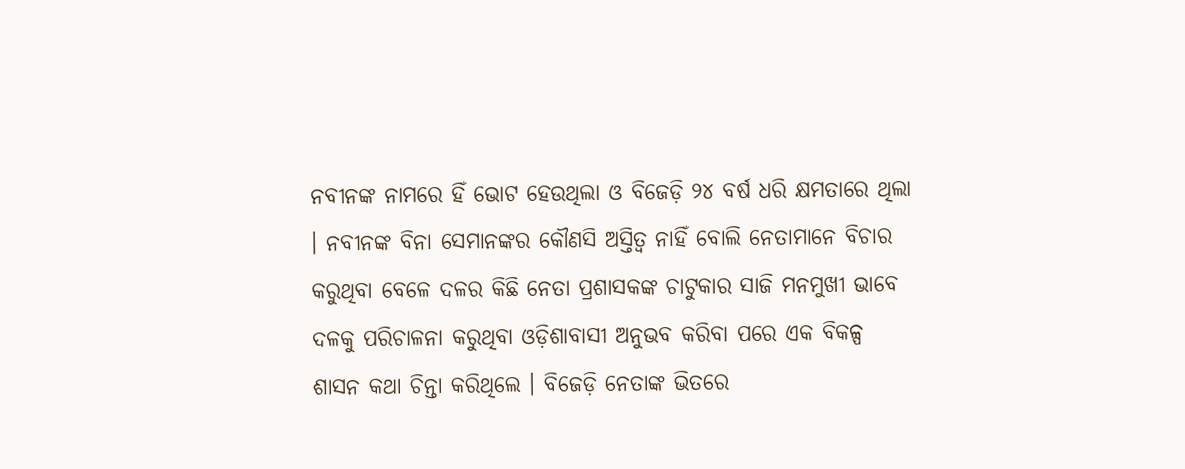ନବୀନଙ୍କ ନାମରେ ହିଁ ଭୋଟ ହେଉଥିଲା ଓ ବିଜେଡ଼ି ୨୪ ବର୍ଷ ଧରି କ୍ଷମତାରେ ଥିଲା । ନବୀନଙ୍କ ବିନା ସେମାନଙ୍କର କୌଣସି ଅସ୍ତିତ୍ୱ ନାହିଁ ବୋଲି ନେତାମାନେ ବିଚାର କରୁଥିବା ବେଳେ ଦଳର କିଛି ନେତା ପ୍ରଶାସକଙ୍କ ଚାଟୁକାର ସାଜି ମନମୁଖୀ ଭାବେ ଦଳକୁ ପରିଚାଳନା କରୁଥିବା ଓଡ଼ିଶାବାସୀ ଅନୁଭବ କରିବା ପରେ ଏକ ବିକଳ୍ପ ଶାସନ କଥା ଚିନ୍ତା କରିଥିଲେ । ବିଜେଡ଼ି ନେତାଙ୍କ ଭିତରେ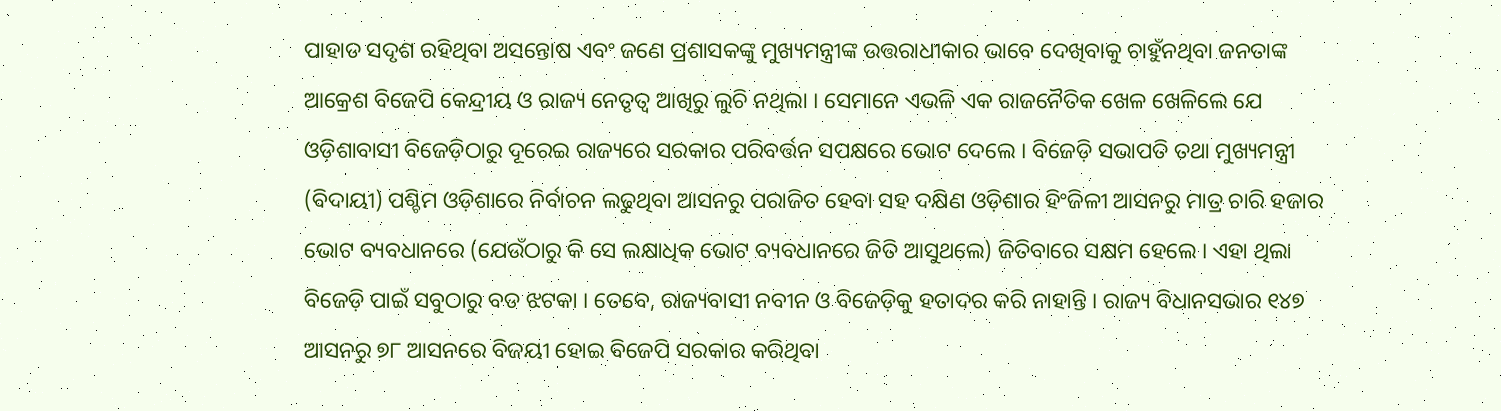ପାହାଡ ସଦୃଶ ରହିଥିବା ଅସନ୍ତୋଷ ଏବଂ ଜଣେ ପ୍ରଶାସକଙ୍କୁ ମୁଖ୍ୟମନ୍ତ୍ରୀଙ୍କ ଉତ୍ତରାଧୀକାର ଭାବେ ଦେଖିବାକୁ ଚାହୁଁନଥିବା ଜନତାଙ୍କ ଆକ୍ରେଶ ବିଜେପି କେନ୍ଦ୍ରୀୟ ଓ ରାଜ୍ୟ ନେତୃତ୍ୱ ଆଖିରୁ ଲୁଚି ନଥିଲା । ସେମାନେ ଏଭଳି ଏକ ରାଜନୈତିକ ଖେଳ ଖେଳିଲେ ଯେ ଓଡ଼ିଶାବାସୀ ବିଜେଡ଼ିଠାରୁ ଦୂରେଇ ରାଜ୍ୟରେ ସରକାର ପରିବର୍ତ୍ତନ ସପକ୍ଷରେ ଭୋଟ ଦେଲେ । ବିଜେଡ଼ି ସଭାପତି ତଥା ମୁଖ୍ୟମନ୍ତ୍ରୀ (ବିଦାୟୀ) ପଶ୍ଚିମ ଓଡ଼ିଶାରେ ନିର୍ବାଚନ ଲଢୁଥିବା ଆସନରୁ ପରାଜିତ ହେବା ସହ ଦକ୍ଷିଣ ଓଡ଼ିଶାର ହିଂଜିଳୀ ଆସନରୁ ମାତ୍ର ଚାରି ହଜାର ଭୋଟ ବ୍ୟବଧାନରେ (ଯେଉଁଠାରୁ କି ସେ ଲକ୍ଷାଧିକ ଭୋଟ ବ୍ୟବଧାନରେ ଜିତି ଆସୁଥଲେ) ଜିତିବାରେ ସକ୍ଷମ ହେଲେ । ଏହା ଥିଲା ବିଜେଡ଼ି ପାଇଁ ସବୁଠାରୁ ବଡ ଝଟକା । ତେବେ, ରାଜ୍ୟବାସୀ ନବୀନ ଓ ବିଜେଡ଼ିକୁ ହତାଦର କରି ନାହାନ୍ତି । ରାଜ୍ୟ ବିଧାନସଭାର ୧୪୭ ଆସନରୁ ୭୮ ଆସନରେ ବିଜୟୀ ହୋଇ ବିଜେପି ସରକାର କରିଥିବା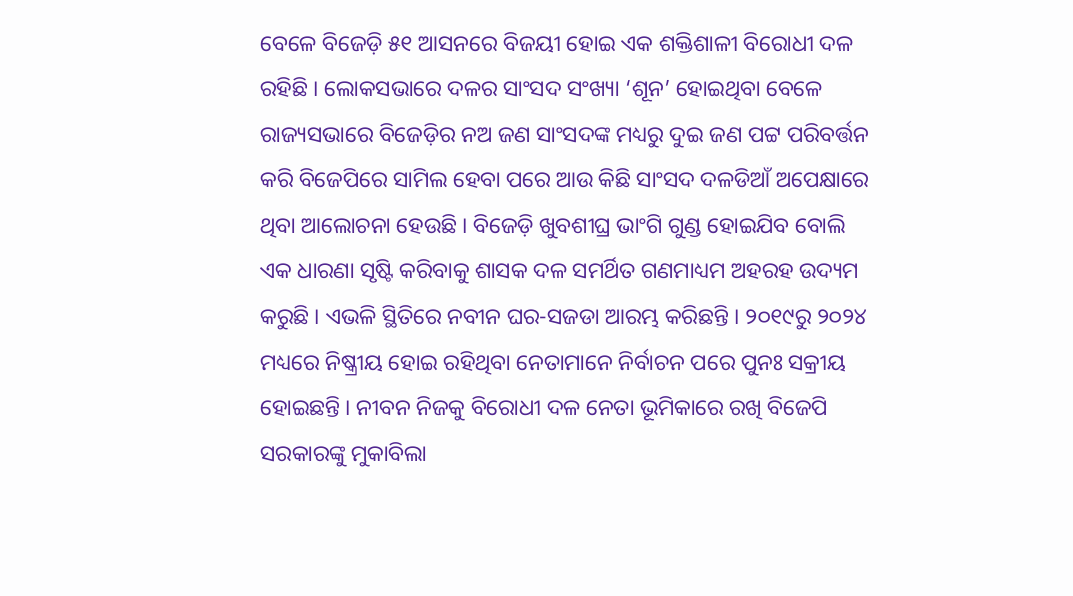ବେଳେ ବିଜେଡ଼ି ୫୧ ଆସନରେ ବିଜୟୀ ହୋଇ ଏକ ଶକ୍ତିଶାଳୀ ବିରୋଧୀ ଦଳ ରହିଛି । ଲୋକସଭାରେ ଦଳର ସାଂସଦ ସଂଖ୍ୟା ‘ଶୂନ’ ହୋଇଥିବା ବେଳେ ରାଜ୍ୟସଭାରେ ବିଜେଡ଼ିର ନଅ ଜଣ ସାଂସଦଙ୍କ ମଧ୍ୟରୁ ଦୁଇ ଜଣ ପଟ୍ଟ ପରିବର୍ତ୍ତନ କରି ବିଜେପିରେ ସାମିଲ ହେବା ପରେ ଆଉ କିଛି ସାଂସଦ ଦଳଡିଆଁ ଅପେକ୍ଷାରେ ଥିବା ଆଲୋଚନା ହେଉଛି । ବିଜେଡ଼ି ଖୁବଶୀଘ୍ର ଭାଂଗି ଗୁଣ୍ଡ ହୋଇଯିବ ବୋଲି ଏକ ଧାରଣା ସୃଷ୍ଟି କରିବାକୁ ଶାସକ ଦଳ ସମର୍ଥିତ ଗଣମାଧ୍ୟମ ଅହରହ ଉଦ୍ୟମ କରୁଛି । ଏଭଳି ସ୍ଥିତିରେ ନବୀନ ଘର-ସଜଡା ଆରମ୍ଭ କରିଛନ୍ତି । ୨୦୧୯ରୁ ୨୦୨୪ ମଧ୍ୟରେ ନିଷ୍କ୍ରୀୟ ହୋଇ ରହିଥିବା ନେତାମାନେ ନିର୍ବାଚନ ପରେ ପୁନଃ ସକ୍ରୀୟ ହୋଇଛନ୍ତି । ନୀବନ ନିଜକୁ ବିରୋଧୀ ଦଳ ନେତା ଭୂମିକାରେ ରଖି ବିଜେପି ସରକାରଙ୍କୁ ମୁକାବିଲା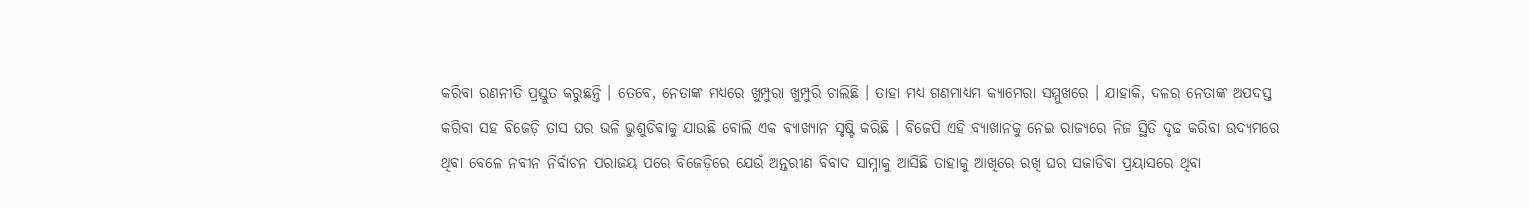କରିବା ରଣନୀତି ପ୍ରସ୍ତୁତ କରୁଛନ୍ତି । ତେବେ, ନେତାଙ୍କ ମଧ୍ୟରେ ଖୁମ୍ପୁରା ଖୁମ୍ପୁରି ଚାଲିଛି । ତାହା ମଧ୍ୟ ଗଣମାଧ୍ୟମ କ୍ୟାମେରା ସମ୍ମୁଖରେ । ଯାହାକି, ଦଳର ନେତାଙ୍କ ଅପଦସ୍ତ କରିବା ସହ ବିଜେଡ଼ି ତାସ ଘର ଭଳି ଭୁଶୁଡିବାକୁ ଯାଉଛି ବୋଲି ଏକ ବ୍ୟାଖ୍ୟାନ ସୃଷ୍ଟି କରିଛି । ବିଜେପି ଏହି ବ୍ୟାଖାନକୁ ନେଇ ରାଜ୍ୟରେ ନିଜ ସ୍ଥିତି ଦୃଢ କରିବା ଉଦ୍ୟମରେ ଥିବା ବେଳେ ନବୀନ ନିର୍ବାଚନ ପରାଜୟ ପରେ ବିଜେଡ଼ିରେ ଯେଉଁ ଅନ୍ତରୀଣ ବିବାଦ ସାମ୍ନାକୁ ଆସିଛି ତାହାକୁ ଆଖିରେ ରଖି ଘର ସଜାଡିବା ପ୍ରୟାସରେ ଥିବା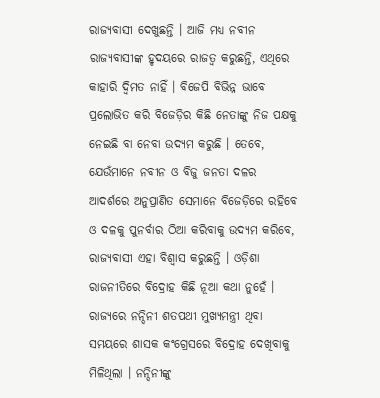ରାଜ୍ୟବାସୀ ଦେଖୁଛନ୍ତି । ଆଜି ମଧ୍ୟ ନବୀନ ରାଜ୍ୟବାସୀଙ୍କ ହୃଦୟରେ ରାଜତ୍ୱ କରୁଛନ୍ତି, ଏଥିରେ କାହାରି ଦ୍ୱିମତ ନାହିଁ । ବିଜେପି ବିଭିନ୍ନ ଭାବେ ପ୍ରଲୋଭିତ କରି ବିଜେଡ଼ିର କିଛି ନେତାଙ୍କୁ ନିଜ ପକ୍ଷକୁ ନେଇଛି ବା ନେବା ଉଦ୍ୟମ କରୁଛି । ତେବେ, ଯେଉଁମାନେ ନବୀନ ଓ ବିଜୁ ଜନତା ଦଳର ଆଦର୍ଶରେ ଅନୁପ୍ରାଣିତ ସେମାନେ ବିଜେଡ଼ିରେ ରହିବେ ଓ ଦଳକୁ ପୁନର୍ବାର ଠିଆ କରିବାକୁ ଉଦ୍ୟମ କରିବେ, ରାଜ୍ୟବାସୀ ଏହା ବିଶ୍ୱାସ କରୁଛନ୍ତି । ଓଡ଼ିଶା ରାଜନୀତିରେ ବିଦ୍ରୋହ କିଛି ନୂଆ କଥା ନୁହେଁ । ରାଜ୍ୟରେ ନନ୍ଦିନୀ ଶତପଥୀ ମୁଖ୍ୟମନ୍ତ୍ରୀ ଥିବା ସମୟରେ ଶାସକ କଂଗ୍ରେସରେ ବିଦ୍ରୋହ ଦେଖିବାକୁ ମିଳିଥିଲା । ନନ୍ଦିନୀଙ୍କୁ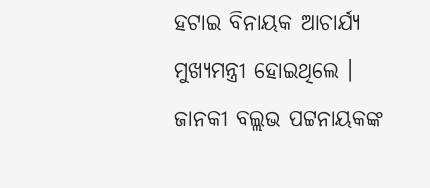ହଟାଇ ବିନାୟକ ଆଚାର୍ଯ୍ୟ ମୁଖ୍ୟମନ୍ତ୍ରୀ ହୋଇଥିଲେ । ଜାନକୀ ବଲ୍ଲଭ ପଟ୍ଟନାୟକଙ୍କ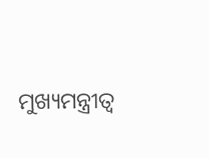ମୁଖ୍ୟମନ୍ତ୍ରୀତ୍ୱ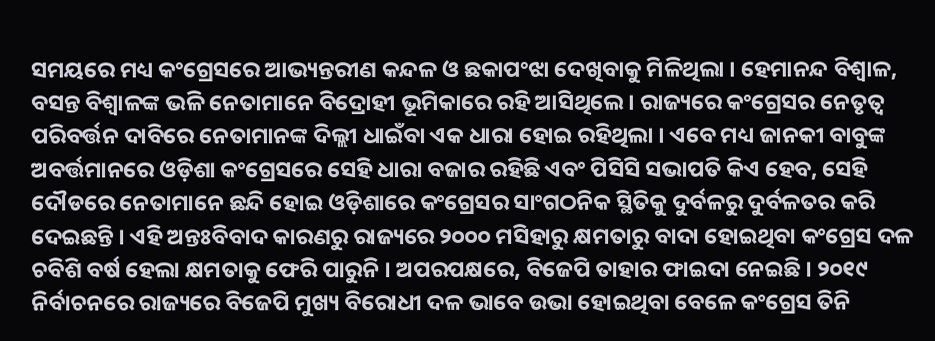ସମୟରେ ମଧ୍ୟ କଂଗ୍ରେସରେ ଆଭ୍ୟନ୍ତରୀଣ କନ୍ଦଳ ଓ ଛକାପଂଝା ଦେଖିବାକୁ ମିଳିଥିଲା । ହେମାନନ୍ଦ ବିଶ୍ୱାଳ, ବସନ୍ତ ବିଶ୍ୱାଳଙ୍କ ଭଳି ନେତାମାନେ ବିଦ୍ରୋହୀ ଭୂମିକାରେ ରହି ଆସିଥିଲେ । ରାଜ୍ୟରେ କଂଗ୍ରେସର ନେତୃତ୍ୱ ପରିବର୍ତ୍ତନ ଦାବିରେ ନେତାମାନଙ୍କ ଦିଲ୍ଲୀ ଧାଇଁବା ଏକ ଧାରା ହୋଇ ରହିଥିଲା । ଏବେ ମଧ୍ୟ ଜାନକୀ ବାବୁଙ୍କ ଅବର୍ତ୍ତମାନରେ ଓଡ଼ିଶା କଂଗ୍ରେସରେ ସେହି ଧାରା ବଜାର ରହିଛି ଏବଂ ପିସିସି ସଭାପତି କିଏ ହେବ, ସେହି ଦୌଡରେ ନେତାମାନେ ଛନ୍ଦି ହୋଇ ଓଡ଼ିଶାରେ କଂଗ୍ରେସର ସାଂଗଠନିକ ସ୍ଥିତିକୁ ଦୁର୍ବଳରୁ ଦୁର୍ବଳତର କରି ଦେଇଛନ୍ତି । ଏହି ଅନ୍ତଃବିବାଦ କାରଣରୁ ରାଜ୍ୟରେ ୨୦୦୦ ମସିହାରୁ କ୍ଷମତାରୁ ବାଦା ହୋଇଥିବା କଂଗ୍ରେସ ଦଳ ଚବିଶି ବର୍ଷ ହେଲା କ୍ଷମତାକୁ ଫେରି ପାରୁନି । ଅପରପକ୍ଷରେ, ବିଜେପି ତାହାର ଫାଇଦା ନେଇଛି । ୨୦୧୯ ନିର୍ବାଚନରେ ରାଜ୍ୟରେ ବିଜେପି ମୁଖ୍ୟ ବିରୋଧୀ ଦଳ ଭାବେ ଉଭା ହୋଇଥିବା ବେଳେ କଂଗ୍ରେସ ତିନି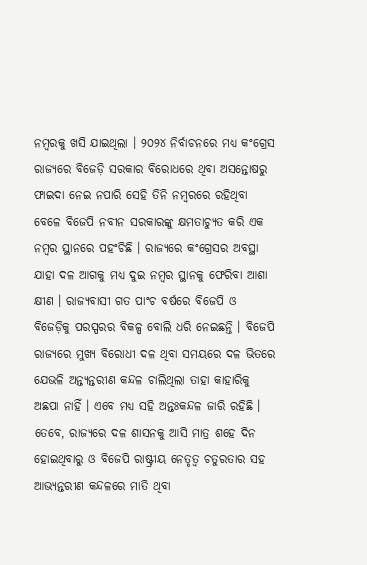ନମ୍ବରକୁ ଖସି ଯାଇଥିଲା । ୨୦୨୪ ନିର୍ବାଚନରେ ମଧ୍ୟ କଂଗ୍ରେସ ରାଜ୍ୟରେ ବିଜେଡ଼ି ସରକାର ବିରୋଧରେ ଥିବା ଅସନ୍ତୋଷରୁ ଫାଇଦା ନେଇ ନପାରି ସେହି ତିନି ନମ୍ବରରେ ରହିଥିବା ବେଳେ ବିଜେପି ନବୀନ ସରକାରଙ୍କୁ କ୍ଷମତାଚ୍ୟୁତ କରି ଏକ ନମ୍ବର ସ୍ଥାନରେ ପହଂଚିଛି । ରାଜ୍ୟରେ କଂଗ୍ରେସର ଅବସ୍ଥା ଯାହା ଦଳ ଆଗକୁ ମଧ୍ୟ ଦୁଇ ନମ୍ବର ସ୍ଥାନକୁ ଫେରିବା ଆଶା କ୍ଷୀଣ । ରାଜ୍ୟବାସୀ ଗତ ପାଂଚ ବର୍ଷରେ ବିଜେପି ଓ ବିଜେଡ଼ିକୁ ପରସ୍ପରର ବିକଳ୍ପ ବୋଲି ଧରି ନେଇଛନ୍ତି । ବିଜେପି ରାଜ୍ୟରେ ମୁଖ୍ୟ ବିରୋଧୀ ଦଳ ଥିବା ସମୟରେ ଦଳ ଭିତରେ ଯେଭଳି ଅନ୍ତ୍ୟନ୍ତରୀଣ କନ୍ଦଳ ଚାଲିଥିଲା ତାହା କାହାରିକୁ ଅଛପା ନାହିଁ । ଏବେ ମଧ୍ୟ ସହି ଅନ୍ତଃକନ୍ଦଳ ଜାରି ରହିଛି । ତେବେ, ରାଜ୍ୟରେ ଦଳ ଶାସନକୁ ଆସି ମାତ୍ର ଶହେ ଦିନ ହୋଇଥିବାରୁ ଓ ବିଜେପି ରାଷ୍ଟ୍ରୀୟ ନେତୃତ୍ୱ ଚତୁରତାର ସହ ଆଭ୍ୟନ୍ତରୀଣ କନ୍ଦଳରେ ମାତି ଥିବା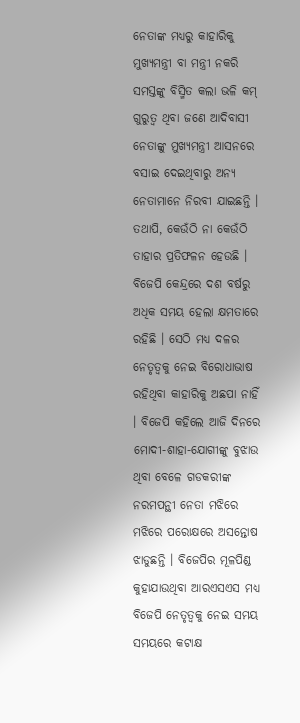ନେତାଙ୍କ ମଧ୍ୟରୁ କାହାରିକୁ ମୁଖ୍ୟମନ୍ତ୍ରୀ ବା ମନ୍ତ୍ରୀ ନକରି ସମସ୍ତଙ୍କୁ ବିସ୍ମିତ କଲା ଭଳି କମ୍ ଗୁରୁତ୍ୱ ଥିବା ଜଣେ ଆଦିବାସୀ ନେତାଙ୍କୁ ମୁଖ୍ୟମନ୍ତ୍ରୀ ଆସନରେ ବସାଇ ଦେଇଥିବାରୁ ଅନ୍ୟ ନେତାମାନେ ନିରବୀ ଯାଇଛନ୍ତି । ତଥାପି, କେଉଁଠି ନା କେଉଁଠି ତାହାର ପ୍ରତିଫଳନ ହେଉଛି । ବିଜେପି କେନ୍ଦ୍ରରେ ଦଶ ବର୍ଷରୁ ଅଧିକ ସମୟ ହେଲା କ୍ଷମତାରେ ରହିଛି । ସେଠି ମଧ୍ୟ ଦଳର ନେତୃତ୍ୱକୁ ନେଇ ବିରୋଧାଭାଷ ରହିଥିବା କାହାରିକୁ ଅଛପା ନାହିଁ । ବିଜେପି କହିଲେ ଆଜି ଦିନରେ ମୋଦୀ-ଶାହା-ଯୋଗୀଙ୍କୁ ବୁଝାଉ ଥିବା ବେଳେ ଗଡକରୀଙ୍କ ନରମପନ୍ଥୀ ନେତା ମଝିରେ ମଝିରେ ପରୋକ୍ଷରେ ଅସନ୍ତୋଷ ଝାଡୁଛନ୍ତି । ବିଜେପିର ମୂଳପିଣ୍ଡ କୁହାଯାଉଥିବା ଆରଏସଏସ ମଧ୍ୟ ବିଜେପି ନେତୃତ୍ୱକୁ ନେଇ ସମୟ ସମୟରେ କଟାକ୍ଷ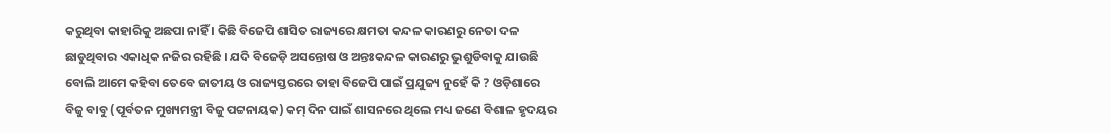କରୁଥିବା କାହାରିକୁ ଅଛପା ନାହିଁ । କିଛି ବିଜେପି ଶାସିତ ରାଜ୍ୟରେ କ୍ଷମତା କନ୍ଦଳ କାରଣରୁ ନେତା ଦଳ ଛାଡୁଥିବାର ଏକାଧିକ ନଜିର ରହିଛି । ଯଦି ବିଜେଡ଼ି ଅସନ୍ତୋଷ ଓ ଅନ୍ତଃକନ୍ଦଳ କାରଣରୁ ଭୁଶୁଡିବାକୁ ଯାଉଛି ବୋଲି ଆମେ କହିବା ତେବେ ଜାତୀୟ ଓ ରାଜ୍ୟସ୍ତରରେ ତାହା ବିଜେପି ପାଇଁ ପ୍ରଯୁଜ୍ୟ ନୁହେଁ କି ? ଓଡ଼ିଶାରେ ବିଜୁ ବାବୁ (ପୂର୍ବତନ ମୁଖ୍ୟମନ୍ତ୍ରୀ ବିଜୁ ପଟ୍ଟନାୟକ) କମ୍ ଦିନ ପାଇଁ ଶାସନରେ ଥିଲେ ମଧ୍ୟ ଜଣେ ବିଶାଳ ହୃଦୟର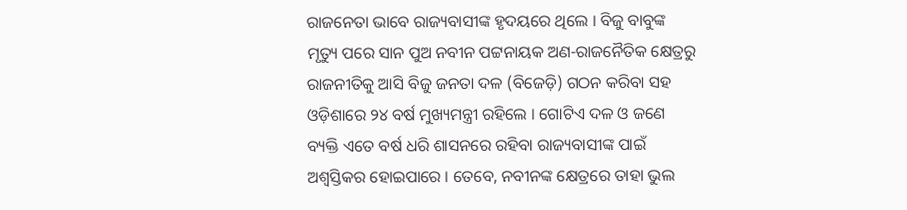ରାଜନେତା ଭାବେ ରାଜ୍ୟବାସୀଙ୍କ ହୃଦୟରେ ଥିଲେ । ବିଜୁ ବାବୁଙ୍କ ମୃତ୍ୟୁ ପରେ ସାନ ପୁଅ ନବୀନ ପଟ୍ଟନାୟକ ଅଣ-ରାଜନୈତିକ କ୍ଷେତ୍ରରୁ ରାଜନୀତିକୁ ଆସି ବିଜୁ ଜନତା ଦଳ (ବିଜେଡ଼ି) ଗଠନ କରିବା ସହ ଓଡ଼ିଶାରେ ୨୪ ବର୍ଷ ମୁଖ୍ୟମନ୍ତ୍ରୀ ରହିଲେ । ଗୋଟିଏ ଦଳ ଓ ଜଣେ ବ୍ୟକ୍ତି ଏତେ ବର୍ଷ ଧରି ଶାସନରେ ରହିବା ରାଜ୍ୟବାସୀଙ୍କ ପାଇଁ ଅଶ୍ୱସ୍ତିକର ହୋଇପାରେ । ତେବେ, ନବୀନଙ୍କ କ୍ଷେତ୍ରରେ ତାହା ଭୁଲ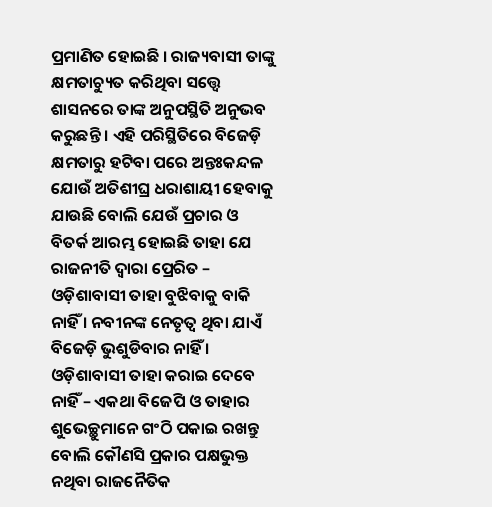ପ୍ରମାଣିତ ହୋଇଛି । ରାଜ୍ୟବାସୀ ତାଙ୍କୁ କ୍ଷମତାଚ୍ୟୁତ କରିଥିବା ସତ୍ତ୍ୱେ ଶାସନରେ ତାଙ୍କ ଅନୁପସ୍ଥିତି ଅନୁଭବ କରୁଛନ୍ତି । ଏହି ପରିସ୍ଥିତିରେ ବିଜେଡ଼ି କ୍ଷମତାରୁ ହଟିବା ପରେ ଅନ୍ତଃକନ୍ଦଳ ଯୋଉଁ ଅତିଶୀଘ୍ର ଧରାଶାୟୀ ହେବାକୁ ଯାଉଛି ବୋଲି ଯେଉଁ ପ୍ରଚାର ଓ ବିତର୍କ ଆରମ୍ଭ ହୋଇଛି ତାହା ଯେ ରାଜନୀତି ଦ୍ୱାରା ପ୍ରେରିତ – ଓଡ଼ିଶାବାସୀ ତାହା ବୁଝିବାକୁ ବାକି ନାହିଁ । ନବୀନଙ୍କ ନେତୃତ୍ୱ ଥିବା ଯାଏଁ ବିଜେଡ଼ି ଭୁଶୁଡିବାର ନାହିଁ । ଓଡ଼ିଶାବାସୀ ତାହା କରାଇ ଦେବେ ନାହିଁ – ଏକଥା ବିଜେପି ଓ ତାହାର ଶୁଭେଚ୍ଛୁମାନେ ଗଂଠି ପକାଇ ରଖନ୍ତୁ ବୋଲି କୌଣସି ପ୍ରକାର ପକ୍ଷଭୁକ୍ତ ନଥିବା ରାଜନୈତିକ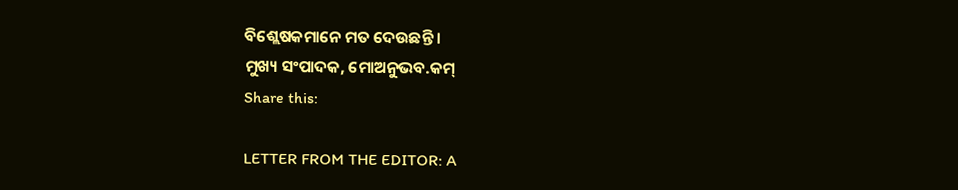ବିଶ୍ଲେଷକମାନେ ମତ ଦେଉଛନ୍ତି ।
ମୁଖ୍ୟ ସଂପାଦକ, ମୋଅନୁଭବ.କମ୍
Share this:

LETTER FROM THE EDITOR: A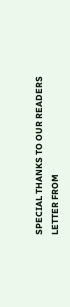SPECIAL THANKS TO OUR READERS
LETTER FROM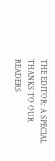THE EDITOR: A SPECIAL THANKS TO OUR READERS